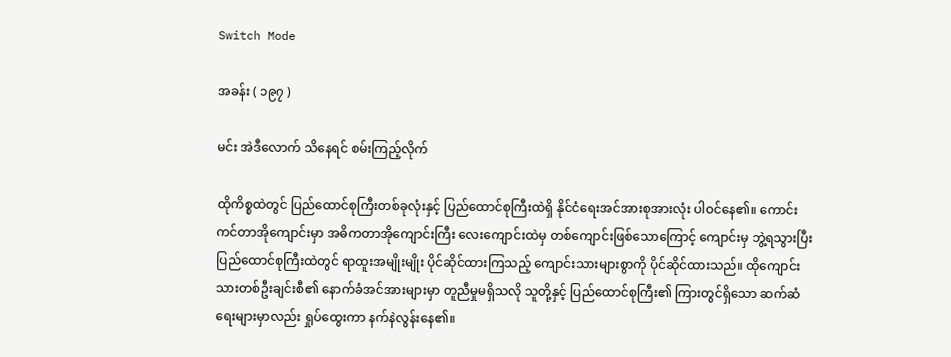Switch Mode

အခန်း ( ၁၉၇ )

မင်း အဲဒီလောက် သိနေရင် စမ်းကြည့်လိုက်

ထိုကိစ္စထဲတွင် ပြည်ထောင်စုကြီးတစ်ခုလုံးနှင့် ပြည်ထောင်စုကြီးထဲရှိ နိုင်ငံရေးအင်အားစုအားလုံး ပါဝင်နေ၏။ ကောင်းကင်တာအိုကျောင်းမှာ အဓိကတာအိုကျောင်းကြီး လေးကျောင်းထဲမှ တစ်ကျောင်းဖြစ်သောကြောင့် ကျောင်းမှ ဘွဲ့ရသွားပြီး ပြည်ထောင်စုကြီးထဲတွင် ရာထူးအမျိုးမျိုး ပိုင်ဆိုင်ထားကြသည့် ကျောင်းသားများစွာကို ပိုင်ဆိုင်ထားသည်။ ထိုကျောင်းသားတစ်ဦးချင်းစီ၏ နောက်ခံအင်အားများမှာ တူညီမှုမရှိသလို သူတို့နှင့် ပြည်ထောင်စုကြီး၏ ကြားတွင်ရှိသော ဆက်ဆံရေးများမှာလည်း ရှုပ်ထွေးကာ နက်နဲလွန်းနေ၏။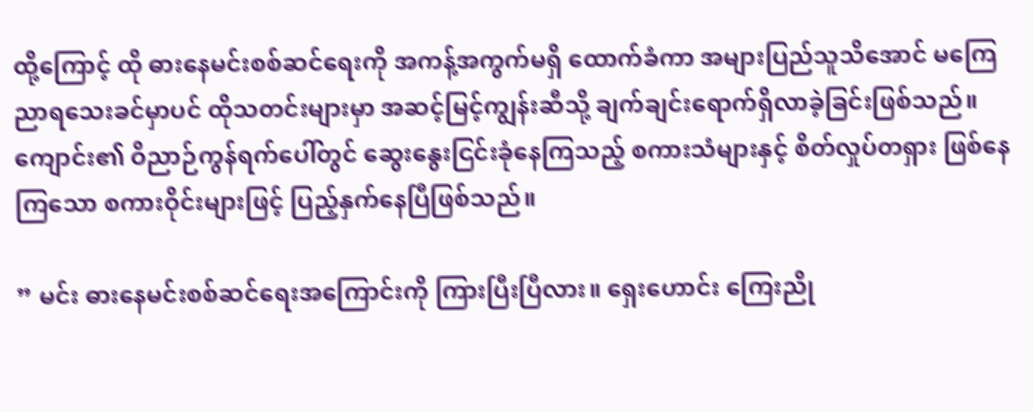ထို့ကြောင့် ထို ဓားနေမင်းစစ်ဆင်ရေးကို အကန့်အကွက်မရှိ ထောက်ခံကာ အများပြည်သူသိအောင် မကြေညာရသေးခင်မှာပင် ထိုသတင်းများမှာ အဆင့်မြင့်ကျွန်း‌ဆီသို့ ချက်ချင်းရောက်ရှိလာခဲ့ခြင်းဖြစ်သည်။ ကျောင်း၏ ဝိညာဉ်ကွန်ရက်ပေါ်တွင် ဆွေးနွေးငြင်းခုံနေကြသည့် စကားသံများနှင့် စိတ်လှုပ်တရှား ဖြစ်နေကြသော စကားဝိုင်းများဖြင့် ပြည့်နှက်နေပြီဖြစ်သည်။

” မင်း ဓားနေမင်းစစ်ဆင်ရေးအကြောင်းကို ကြားပြီးပြီလား။ ရှေးဟောင်း ကြေးညို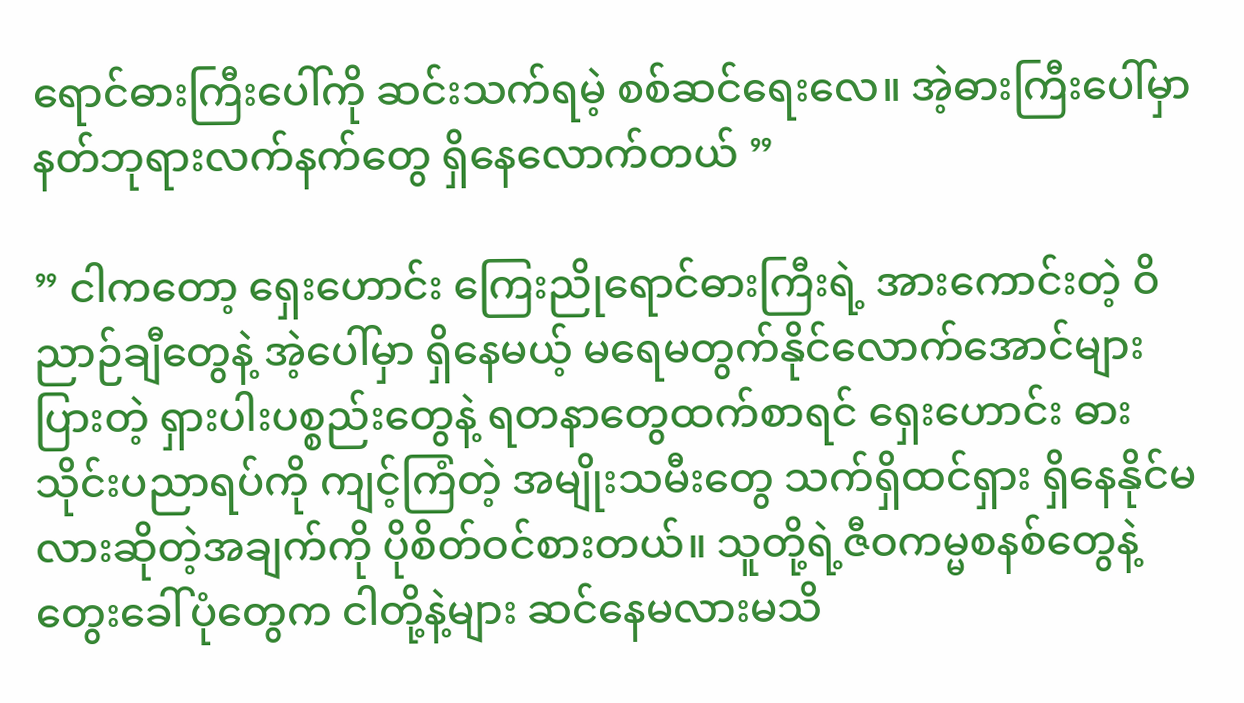ရောင်ဓားကြီးပေါ်ကို ဆင်းသက်ရမဲ့ စစ်‌ဆင်ရေးလေ။ အဲ့ဓားကြီးပေါ်မှာ နတ်ဘုရားလက်နက်တွေ ရှိနေလောက်တယ် ”

” ငါကတော့ ရှေးဟောင်း ကြေးညိုရောင်ဓားကြီးရဲ့ အားကောင်းတဲ့ ဝိညာဉ်ချီတွေနဲ့ အဲ့ပေါ်မှာ ရှိနေမယ့် မရေမတွက်နိုင်လောက်အောင်များပြားတဲ့ ရှားပါးပစ္စည်းတွေနဲ့ ရတနာတွေထက်စာရင် ရှေးဟောင်း ဓားသိုင်းပညာရပ်ကို ကျင့်ကြံတဲ့ အမျိုးသမီးတွေ သက်ရှိထင်ရှား ရှိနေနိုင်မလားဆိုတဲ့အချက်ကို ပိုစိတ်ဝင်စားတယ်။ သူတို့ရဲ့ဇီဝကမ္မစနစ်တွေနဲ့ တွေးခေါ်ပုံတွေက ငါတို့နဲ့များ ဆင်နေမလားမသိ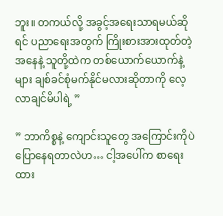ဘူး။ တကယ်လို့ အခွင့်အရေးသာရမယ်ဆိုရင် ပညာရေးအတွက် ကြိုးစားအားထုတ်တဲ့အနေနဲ့ သူတို့ထဲက တစ်ယောက်ယောက်နဲ့များ ချစ်ခင်စုံမက်နိုင်မလားဆိုတာကို လေ့လာချင်မိပါရဲ့ ”

” ဘာကိစ္စနဲ့ ကျောင်းသူတွေ အကြောင်းကိုပဲ ပြောနေရတာလဲဟ… ငါ့အပေါ်က စာရေးထား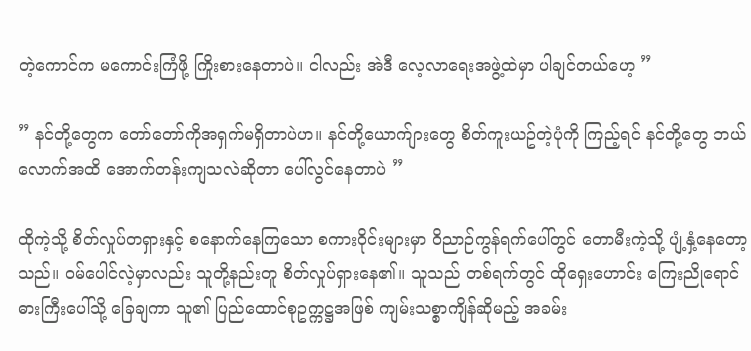တဲ့ကောင်က မကောင်းကြံဖို့ ကြိုးစားနေတာပဲ။ ငါလည်း အဲဒီ လေ့လာရေးအဖွဲ့ထဲမှာ ပါချင်တယ်ဟေ့ ”

” နင်တို့တွေက တော်တော်ကိုအရှက်မရှိတာပဲဟ။ နင်တို့ယောက်ျားတွေ စိတ်ကူးယဥ်တဲ့ပုံကို ကြည့်ရင် နင်တို့တွေ ဘယ်လောက်အထိ အောက်တန်းကျသလဲဆိုတာ ပေါ်လွင်နေတာပဲ ”

ထိုကဲ့သို့ စိတ်လှုပ်တရှားနှင့် စနောက်နေကြသော စကားဝိုင်းများမှာ ဝိညာဉ်ကွန်ရက်ပေါ်တွင် တောမီးကဲ့သို့ ပျံ့နှံ့နေတော့သည်။ ဝမ်ပေါင်လဲ့မှာလည်း သူတို့နည်းတူ စိတ်လှုပ်ရှားနေ၏။ သူသည် တစ်ရက်တွင် ထိုရှေးဟောင်း ကြေးညိုရောင်ဓားကြီးပေါ်သို့ ခြေချကာ သူ၏ ပြည်ထောင်စုဥက္ကဋ္ဌအဖြစ် ကျမ်းသစ္စာကျိန်ဆိုမည့် အခမ်း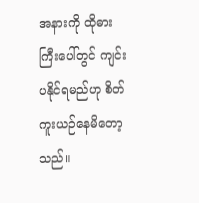အနားကို ထိုဓားကြီးပေါ်တွင် ကျင်းပနိုင်ရမည်ဟု စိတ်ကူးယဉ်နေမိတော့သည်။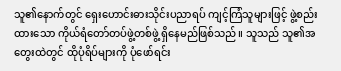သူ၏နောက်တွင် ရှေးဟောင်းဓားသိုင်းပညာရပ် ကျင့်ကြံသူများဖြင့် ဖွဲ့စည်းထားသော ကိုယ်ရံတော်တပ်ဖွဲ့တစ်ဖွဲ့ ရှိနေမည်ဖြစ်သည်။ သူသည် သူ၏အတွေးထဲတွင် ထိုပုံရိပ်များကို ပုံဖော်ရင်း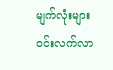မျက်လုံးများ ဝင်းလက်လာ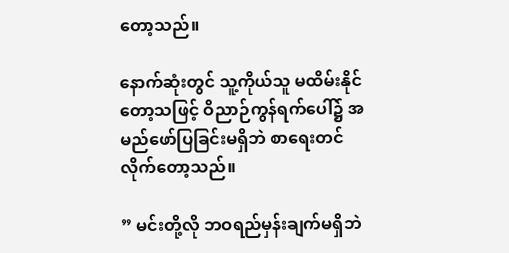တော့သည်။

နောက်ဆုံးတွင် သူ့ကိုယ်သူ မထိမ်းနိုင်တော့သဖြင့် ဝိညာဉ်ကွန်ရက်ပေါ်၌ အမည်ဖော်ပြခြင်းမရှိဘဲ စာရေးတင်လိုက်တော့သည်။

” မင်းတို့လို ဘဝရည်မှန်းချက်မရှိဘဲ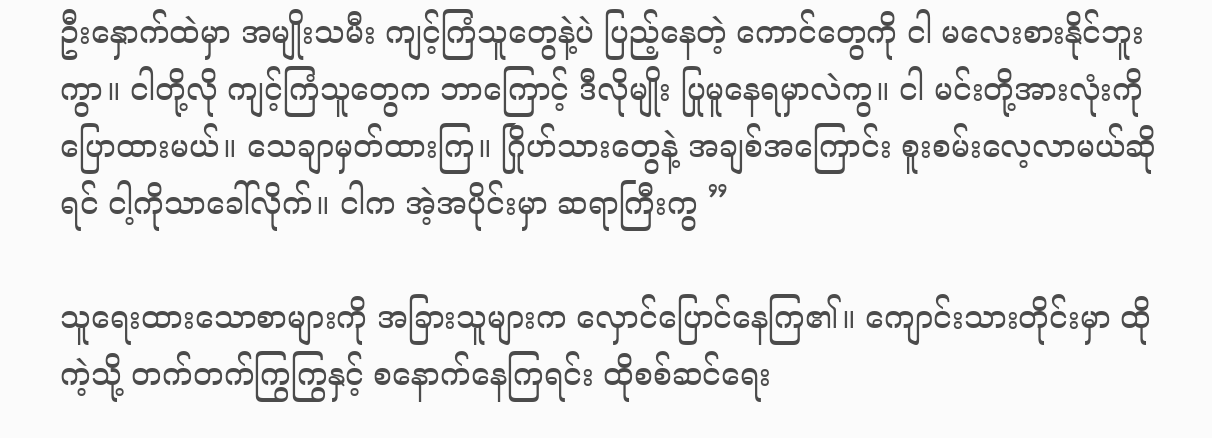ဦးနှောက်ထဲမှာ အမျိုးသမီး ကျင့်ကြံသူတွေနဲ့ပဲ ပြည့်နေတဲ့ ကောင်‌တွေကို ငါ မလေးစားနိုင်ဘူးကွာ။ ငါတို့လို ကျင့်ကြံသူတွေက ဘာကြောင့် ဒီလိုမျိုး ပြုမူနေရမှာလဲကွ။ ငါ မင်းတို့အားလုံးကို ပြောထားမယ်။ သေချာမှတ်ထားကြ။ ဂြိုဟ်သားတွေနဲ့ အချစ်အကြောင်း စူးစမ်းလေ့လာမယ်ဆိုရင် ငါ့ကိုသာခေါ်လိုက်။ ငါက အဲ့အပိုင်းမှာ ဆရာကြီးကွ ”

သူရေးထားသောစာများကို အခြားသူများက လှောင်ပြောင်နေကြ၏။ ကျောင်းသားတိုင်းမှာ ထိုကဲ့သို့ တက်တက်ကြွကြွနှင့် စနောက်နေကြရင်း ထိုစစ်ဆင်ရေး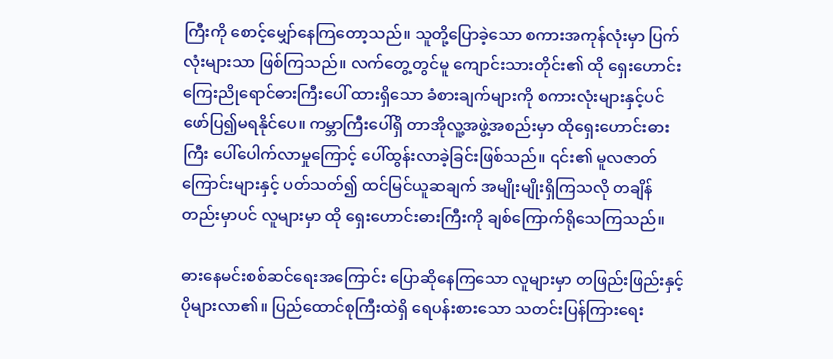ကြီးကို စောင့်မျှော်နေကြတော့သည်။ သူတို့ပြောခဲ့သော စကားအကုန်လုံးမှာ ပြက်လုံးများသာ ဖြစ်ကြသည်။ လက်တွေ့တွင်မူ ကျောင်းသားတိုင်း၏ ထို ရှေးဟောင်း ကြေးညိုရောင်ဓားကြီးပေါ် ထားရှိသော ခံစားချက်များကို စကားလုံးများနှင့်ပင် ဖော်ပြ၍မရနိုင်ပေ။ ကမ္ဘာကြီးပေါ်ရှိ တာအိုလူ့အဖွဲ့အစည်းမှာ ထိုရှေးဟောင်းဓားကြီး ပေါ်ပေါက်လာမှုကြောင့် ပေါ်ထွန်းလာခဲ့ခြင်းဖြစ်သည်။ ၎င်း၏ မူလဇာတ်ကြောင်းများနှင့် ပတ်သတ်၍ ထင်မြင်ယူဆချက် အမျိုးမျိုးရှိကြသလို တချိန်တည်းမှာပင် လူများမှာ ထို ရှေးဟောင်းဓားကြီးကို ချစ်ကြောက်ရိုသေကြသည်။

ဓားနေမင်းစစ်ဆင်ရေးအကြောင်း ပြောဆိုနေကြသော လူများမှာ တဖြည်းဖြည်းနှင့် ပိုများလာ၏။ ပြည်ထောင်စုကြီးထဲရှိ ရေပန်းစားသော သတင်းပြန်ကြားရေး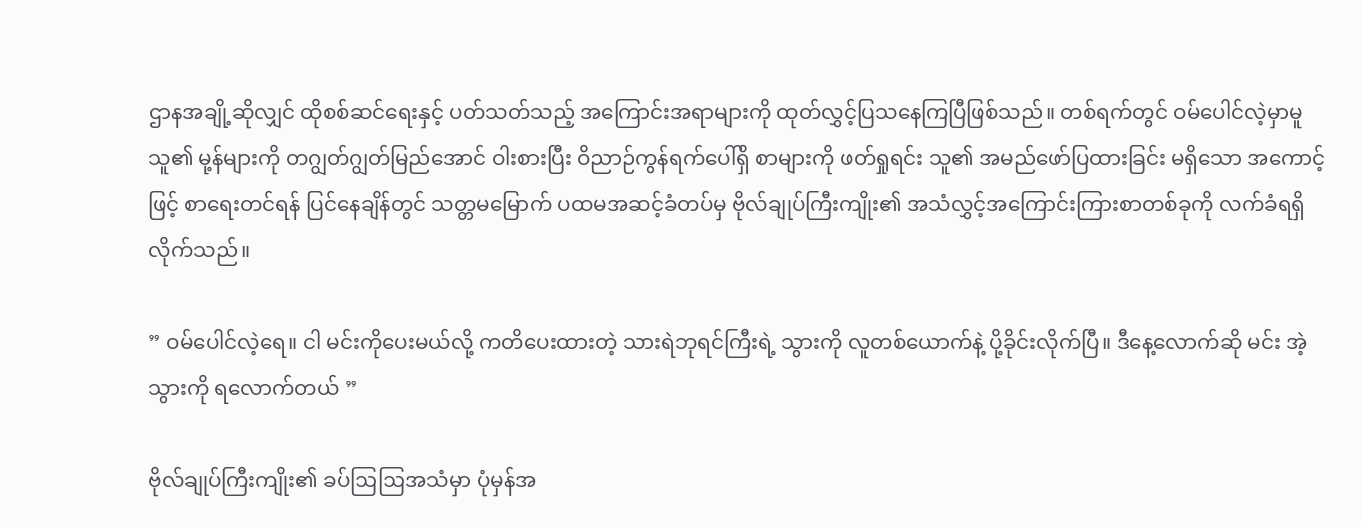ဌာနအချို့ဆိုလျှင် ထိုစစ်ဆင်ရေးနှင့် ပတ်သတ်သည့် အကြောင်းအရာများကို ထုတ်လွှင့်ပြသနေကြပြီဖြစ်သည်။ တစ်ရက်တွင် ဝမ်ပေါင်လဲ့မှာမူ သူ၏ မု့န်များကို တဂျွတ်ဂျွတ်မြည်အောင် ဝါးစားပြီး ဝိညာဉ်ကွန်ရက်ပေါ်ရှိ စာများကို ဖတ်ရှုရင်း သူ၏ အမည်ဖော်ပြထားခြင်း မရှိသော အကောင့်ဖြင့် စာရေးတင်ရန် ပြင်နေချိန်တွင် သတ္တမမြောက် ပထမအဆင့်ခံတပ်မှ ဗိုလ်ချုပ်ကြီးကျိုး၏ အသံလွှင့်အကြောင်းကြားစာတစ်ခုကို လက်ခံရရှိလိုက်သည်။

” ဝမ်ပေါင်လဲ့ရေ။ ငါ မင်းကိုပေးမယ်လို့ ကတိပေးထားတဲ့ သားရဲဘုရင်ကြီးရဲ့ သွားကို လူတစ်ယောက်နဲ့ ပို့ခိုင်းလိုက်ပြီ။ ဒီနေ့လောက်ဆို မင်း အဲ့သွားကို ရလောက်တယ် ”

ဗိုလ်ချုပ်ကြီးကျိုး၏ ခပ်ဩဩအသံမှာ ပုံမှန်အ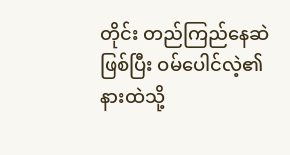တိုင်း တည်ကြည်နေဆဲဖြစ်ပြီး ဝမ်ပေါင်လဲ့၏ နားထဲသို့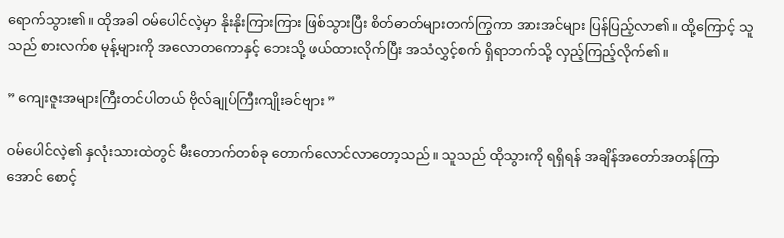ရောက်သွား၏။ ထိုအခါ ဝမ်ပေါင်လဲ့မှာ နိုးနိုးကြားကြား ဖြစ်သွားပြီး စိတ်ဓာတ်များတက်ကြွကာ အားအင်များ ပြန်ပြည့်လာ၏။ ထို့ကြောင့် သူသည် စားလက်စ မုန့်များကို အလောတကောနှင့် ဘေးသို့ ဖယ်ထားလိုက်ပြီး အသံလွှင့်စက် ရှိရာဘက်သို့ လှည့်ကြည့်လိုက်၏။

” ကျေးဇူးအများကြီးတင်ပါတယ် ဗိုလ်ချုပ်ကြီးကျိုးခင်ဗျား ”

ဝမ်ပေါင်လဲ့၏ နှလုံးသားထဲတွင် မီးတောက်တစ်ခု တောက်လောင်လာတော့သည်။ သူသည် ထိုသွားကို ရရှိရန် အချိန်အတော်အတန်ကြာအောင် စောင့်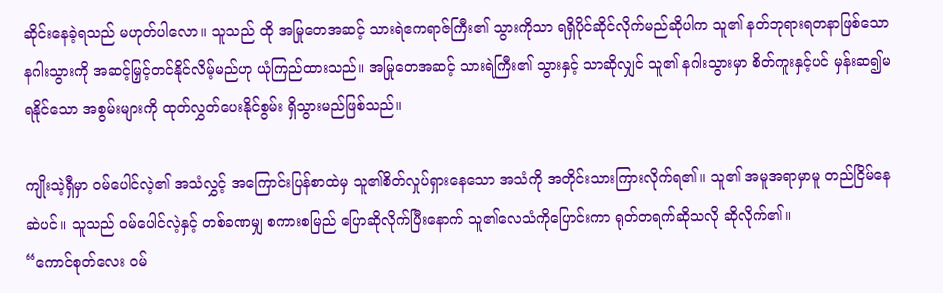ဆိုင်းနေခဲ့ရသည် မဟုတ်ပါလော။ သူသည် ထို အမြုတေအဆင့် သားရဲဧကရာဇ်ကြီး၏ သွားကိုသာ ရရှိပိုင်ဆိုင်လိုက်မည်ဆိုပါက သူ၏ နတ်ဘုရားရတနာဖြစ်သော နဂါးသွားကို အဆင့်မြှင့်တင်နိုင်လိမ့်မည်ဟု ယုံကြည်ထားသည်။ အမြုတေအဆင့် သားရဲကြီး၏ သွားနှင့် သာဆိုလျှင် သူ၏ နဂါးသွားမှာ စိတ်ကူးနှင့်ပင် မှန်းဆ၍မရနိုင်သော အစွမ်းများကို ထုတ်လွှတ်ပေးနိုင်စွမ်း ရှိသွားမည်ဖြစ်သည်။

ကျိုးသဲ့ရှီမှာ ဝမ်ပေါင်လဲ့၏ အသံလွှင့် အကြောင်းပြန်စာထဲမှ သူ၏စိတ်လှုပ်ရှားနေသော အသံကို အတိုင်းသားကြားလိုက်ရ၏။ သူ၏ အမူအရာမှာမူ တည်ငြိမ်နေဆဲပင်။ သူသည် ဝမ်ပေါင်လဲ့နှင့် တစ်ခဏမျှ စကားစမြည် ပြောဆိုလိုက်ပြီးနောက် သူ၏လေသံကိုပြောင်းကာ ရုတ်တရက်ဆိုသလို ဆိုလိုက်၏။
“ကောင်စုတ်လေး ဝမ်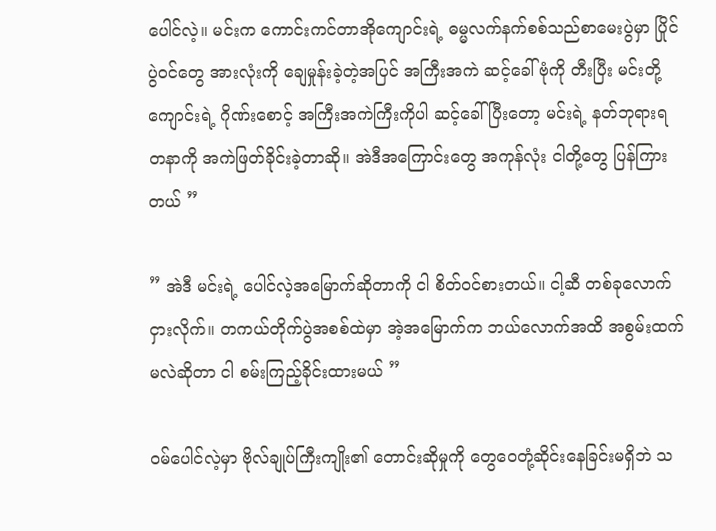ပေါင်လဲ့။ မင်းက ကောင်းကင်တာအိုကျောင်းရဲ့ ဓမ္မလက်နက်စစ်သည်စာမေးပွဲမှာ ပြိုင်ပွဲဝင်တွေ အားလုံးကို ချေမှုန်းခဲ့တဲ့အပြင် အကြီးအကဲ ဆင့်ခေါ်ဗုံကို တီးပြီး မင်းတို့ကျောင်းရဲ့ ဂိုဏ်းစောင့် အကြီးအကဲကြီးကိုပါ ဆင့်ခေါ်ပြီးတော့ မင်းရဲ့ နတ်ဘုရားရတနာကို အကဲဖြတ်ခိုင်းခဲ့တာဆို။ အဲဒီအကြောင်းတွေ အကုန်လုံး ငါတို့တွေ ပြန်ကြားတယ် ”

” အဲဒီ မင်းရဲ့ ပေါင်လဲ့အမြောက်ဆိုတာကို ငါ စိတ်ဝင်စားတယ်။ ငါ့ဆီ တစ်ခုလောက် ငှားလိုက်။ တကယ်တိုက်ပွဲအစစ်ထဲမှာ အဲ့အမြောက်က ဘယ်လောက်အထိ အစွမ်းထက်မလဲဆိုတာ ငါ စမ်းကြည့်ခိုင်းထားမယ် ”

ဝမ်ပေါင်လဲ့မှာ ဗိုလ်ချုပ်ကြီးကျိုး၏ တောင်းဆိုမှုကို တွေ‌ဝေတုံ့ဆိုင်းနေခြင်းမရှိဘဲ သ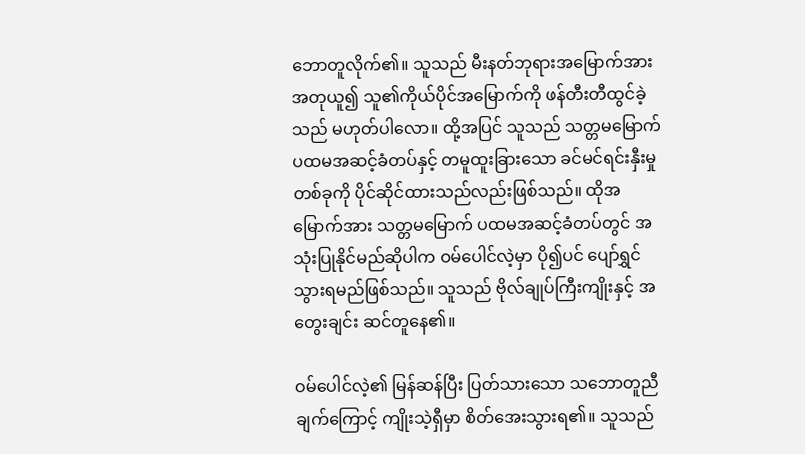ဘောတူလိုက်၏။ သူသည် မီးနတ်ဘုရားအမြောက်အား အတုယူ၍ သူ၏ကိုယ်ပိုင်အမြောက်ကို ဖန်တီးတီထွင်ခဲ့သည် မဟုတ်ပါလော။ ထို့အပြင် သူသည် သတ္တမမြောက် ပထမအဆင့်ခံတပ်နှင့် တမူထူးခြားသော ခင်မင်ရင်းနှီးမှု တစ်ခုကို ပိုင်ဆိုင်ထားသည်လည်းဖြစ်သည်။ ထိုအမြောက်အား သတ္တမမြောက် ပထမအဆင့်ခံတပ်တွင် အသုံးပြုနိုင်မည်ဆိုပါက ဝမ်ပေါင်လဲ့မှာ ပို၍ပင် ပျော်ရွှင်သွားရမည်ဖြစ်သည်။ သူသည် ဗိုလ်ချုပ်ကြီးကျိုးနှင့် အတွေးချင်း ဆင်တူနေ၏။

ဝမ်ပေါင်လဲ့၏ မြန်ဆန်ပြီး ပြတ်သားသော သဘောတူညီချက်ကြောင့် ကျိုးသဲ့ရှီမှာ စိတ်အေးသွားရ၏။ သူသည်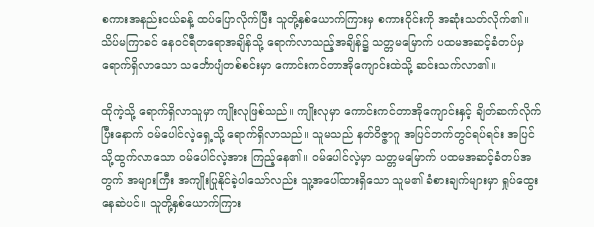စကားအနည်းငယ်ခန့် ထပ်ပြောလိုက်ပြီး သူတို့နှစ်ယောက်ကြားမှ စကားဝိုင်းကို အဆုံးသတ်လိုက်၏။ သိပ်မကြာခင် နေဝင်ရီတရောအချိန်သို့ ရောက်လာသည့်အချိန်၌ သတ္တမမြောက် ပထမအဆင့်ခံတပ်မှရောက်ရှိလာသော သင်္ဘောပျံတစ်စင်းမှာ ကောင်းကင်တာအိုကျောင်းထဲသို့ ဆင်းသက်လာ၏။

ထိုကဲ့သို့ ရောက်ရှိလာသူမှာ ကျိုးလုဖြစ်သည်။ ကျိုးလုမှာ ကောင်းကင်တာအိုကျောင်းနှင့် ချိတ်ဆက်လိုက်ပြီးနောက် ဝမ်ပေါင်လဲ့ရှေ့သို့ ရောက်ရှိလာသည်။ သူမသည် နတ်ဝိဇ္ဇာဂူ အပြင်ဘက်တွင်ရပ်ရင်း အပြင်သို့ထွက်လာသော ဝမ်ပေါင်လဲ့အား ကြည့်နေ၏။ ဝမ်ပေါင်လဲ့မှာ သတ္တမမြောက် ပထမအဆင့်ခံတပ်အတွက် အများကြီး အကျိုးပြုနိုင်ခဲ့ပါသော်လည်း သူ့အပေါ်ထားရှိသော သူမ၏ ခံစားချက်များမှာ ရှုပ်ထွေးနေဆဲပင်။ သူတို့နှစ်ယောက်ကြား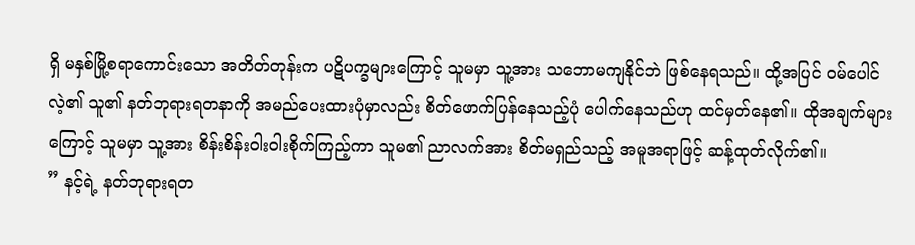ရှိ မနှစ်မြို့စရာကောင်းသော အတိတ်တုန်းက ပဋိပက္ခများကြောင့် သူမမှာ သူ့အား သဘောမကျနိုင်ဘဲ ဖြစ်နေရသည်။ ထို့အပြင် ဝမ်ပေါင်လဲ့၏ သူ၏ နတ်ဘုရားရတနာကို အမည်ပေးထားပုံမှာလည်း စိတ်ဖောက်ပြန်နေသည့်ပုံ ပေါက်နေသည်ဟု ထင်မှတ်နေ၏။ ထိုအချက်များကြောင့် သူမမှာ သူ့အား စိန်းစိန်းဝါးဝါးစိုက်ကြည့်ကာ သူမ၏ ညာလက်အား စိတ်မရှည်သည့် အမူအရာဖြင့် ဆန့်ထုတ်လိုက်၏။
” နင့်ရဲ့ နတ်ဘုရားရတ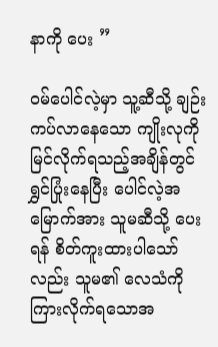နာကို ပေး ”

ဝမ်ပေါင်လဲ့မှာ သူ့ဆီသို့ ချဉ်းကပ်လာနေသော ကျိုးလုကို မြင်လိုက်ရသည့်အချိန်တွင် ရွှင်ပြုံးနေပြီး ပေါင်လဲ့အမြောက်အား သူမဆီသို့ ပေးရန် စိတ်ကူးထားပါသော်လည်း သူမ၏ လေသံကို ကြားလိုက်ရသောအ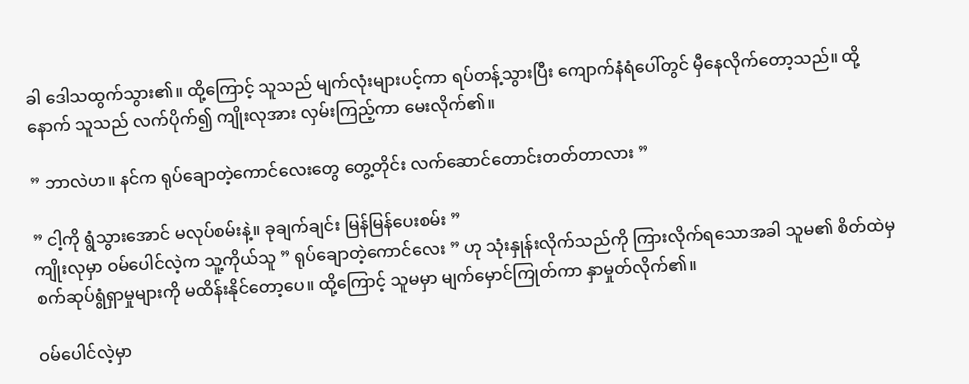ခါ ဒေါသထွက်သွား၏။ ထို့ကြောင့် သူသည် မျက်လုံးများပင့်ကာ ရပ်တန့်သွားပြီး ကျောက်နံရံပေါ်တွင် မှီနေလိုက်တော့သည်။ ထို့နောက် သူသည် လက်ပိုက်၍ ကျိုးလုအား လှမ်းကြည့်ကာ မေးလိုက်၏။

” ဘာလဲဟ။ နင်က ရုပ်ချောတဲ့ကောင်လေးတွေ တွေ့တိုင်း လက်ဆောင်တောင်းတတ်တာလား ”

” ငါ့ကို ရွံသွားအောင် မလုပ်စမ်းနဲ့။ ခုချက်ချင်း မြန်မြန်ပေးစမ်း ”
ကျိုးလုမှာ ဝမ်ပေါင်လဲ့က သူ့ကိုယ်သူ ” ရုပ်ချောတဲ့ကောင်လေး ” ဟု သုံးနှုန်းလိုက်သည်ကို ကြားလိုက်ရသောအခါ သူမ၏ စိတ်ထဲမှ စက်ဆုပ်ရွံရှာမှုများကို မထိန်းနိုင်တော့ပေ။ ထို့ကြောင့် သူမမှာ မျက်မှောင်ကြုတ်ကာ နှာမှုတ်လိုက်၏။

ဝမ်ပေါင်လဲ့မှာ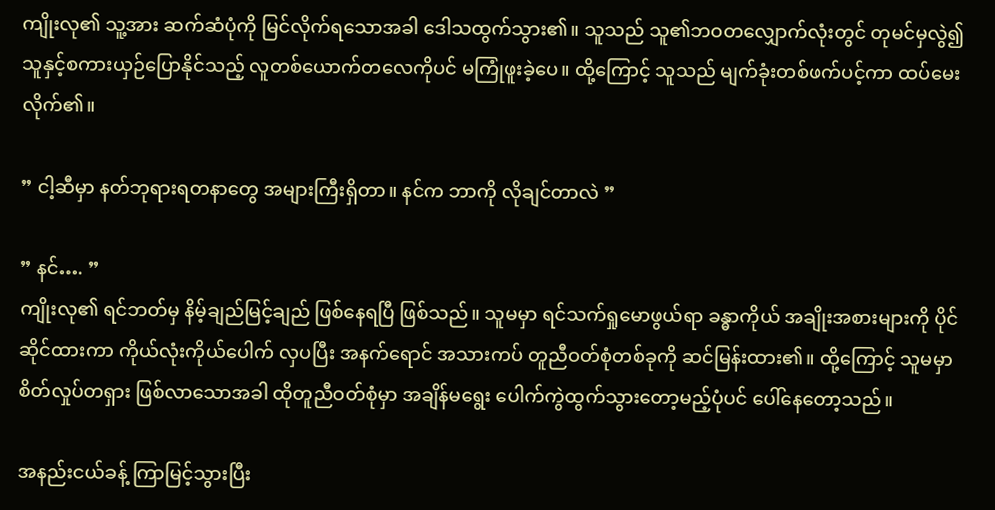ကျိုးလု၏ သူ့အား ဆက်ဆံပုံကို မြင်လိုက်ရသောအခါ ဒေါသထွက်သွား၏။ သူသည် သူ၏ဘဝတလျှောက်လုံးတွင် တုမင်မှလွဲ၍ သူနှင့်စကားယှဉ်ပြောနိုင်သည့် လူတစ်ယောက်တလေကိုပင် မကြုံဖူးခဲ့ပေ။ ထို့ကြောင့် သူသည် မျက်ခုံးတစ်ဖက်ပင့်ကာ ထပ်မေးလိုက်၏။

” ငါ့ဆီမှာ နတ်ဘုရားရတနာ‌တွေ အများကြီးရှိတာ။ နင်က ဘာကို လိုချင်တာလဲ ”

” နင်…. ”
ကျိုးလု၏ ရင်ဘတ်မှ နိမ့်ချည်မြင့်ချည် ဖြစ်နေရပြီ ဖြစ်သည်။ သူမမှာ ရင်သက်ရှုမောဖွယ်ရာ ခန္ဓာကိုယ် အချိုးအစားများကို ပိုင်ဆိုင်ထားကာ ကိုယ်လုံးကိုယ်ပေါက် လှပပြီး အနက်ရောင် အသားကပ် တူညီဝတ်စုံတစ်ခုကို ဆင်မြန်းထား၏။ ထို့ကြောင့် သူမမှာ စိတ်လှုပ်တရှား ဖြစ်လာသောအခါ ထိုတူညီဝတ်စုံမှာ အချိန်မရွေး ပေါက်ကွဲထွက်သွားတော့မည့်ပုံပင် ပေါ်နေတော့သည်။

အနည်းငယ်ခန့် ကြာမြင့်သွားပြီး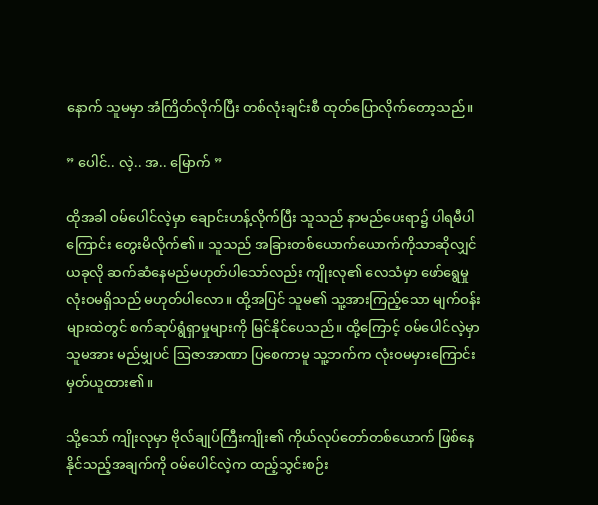နောက် သူမမှာ အံကြိတ်လိုက်ပြီး တစ်လုံးချင်းစီ ထုတ်ပြောလိုက်တော့သည်။

” ပေါင်.. လဲ့.. အ.. မြောက် ”

ထိုအခါ ဝမ်ပေါင်လဲ့မှာ ချောင်းဟန့်လိုက်ပြီး သူသည် နာမည်ပေးရာ၌ ပါရမီပါကြောင်း တွေးမိလိုက်၏။ သူသည် အခြားတစ်ယောက်ယောက်ကိုသာဆိုလျှင် ယခုလို ဆက်ဆံနေမည်မဟုတ်ပါသော်လည်း ကျိုးလု၏ လေသံမှာ ဖော်ရွေမှု လုံးဝမရှိသည် မဟုတ်ပါလော။ ထို့အပြင် သူမ၏ သူ့အားကြည့်သော မျက်ဝန်းများထဲတွင် စက်ဆုပ်ရွံရှာမှုများကို မြင်နိုင်ပေသည်။ ထို့ကြောင့် ဝမ်ပေါင်လဲ့မှာ သူမအား မည်မျှပင် ဩဇာအာဏာ ပြစေကာမူ သူ့ဘက်က လုံးဝမမှားကြောင်း မှတ်ယူထား၏။

သို့သော် ကျိုးလုမှာ ဗိုလ်ချုပ်ကြီးကျိုး၏ ကိုယ်လုပ်တော်တစ်ယောက် ဖြစ်နေနိုင်သည့်အချက်ကို ဝမ်ပေါင်လဲ့က ထည့်သွင်းစဉ်း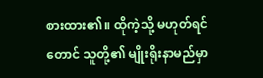စားထား၏။ ထိုကဲ့သို့ မဟုတ်ရင်တောင် သူတို့၏ မျိုးရိုးနာမည်မှာ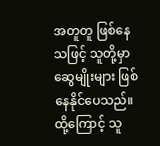အတူတူ ဖြစ်နေသဖြင့် သူတို့မှာ ဆွေမျိုးများ ဖြစ်နေနိုင်ပေသည်။ ထို့ကြောင့် သူ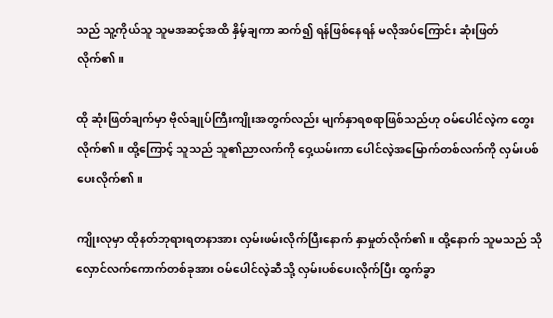သည် သူ့ကိုယ်သူ သူမအဆင့်အထိ နှိမ့်ချကာ ဆက်၍ ရန်ဖြစ်နေရန် မလိုအပ်ကြောင်း ဆုံးဖြတ်လိုက်၏။

ထို ဆုံးဖြတ်ချက်မှာ ဗိုလ်ချုပ်ကြီးကျိုးအတွက်လည်း မျက်နှာရစရာဖြစ်သည်ဟု ဝမ်ပေါင်လဲ့က တွေးလိုက်၏။ ထို့ကြောင့် သူသည် သူ၏ညာလက်ကို ဝှေ့ယမ်းကာ ပေါင်လဲ့အမြောက်တစ်လက်ကို လှမ်းပစ်ပေးလိုက်၏။

ကျိုးလုမှာ ထိုနတ်ဘုရားရတနာအား လှမ်းဖမ်းလိုက်ပြီးနောက် နှာမှုတ်လိုက်၏။ ထို့နောက် သူမသည် သိုလှောင်လက်ကောက်တစ်ခုအား ဝမ်ပေါင်လဲ့ဆီသို့ လှမ်းပစ်ပေးလိုက်ပြီး ထွက်ခွာ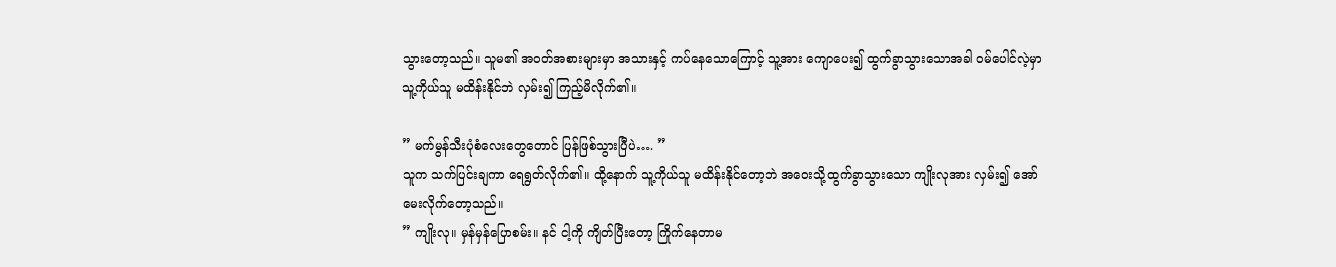သွားတော့သည်။ သူမ၏ အဝတ်အစားများမှာ အသားနှင့် ကပ်နေသောကြောင့် သူ့အား ကျောပေး၍ ထွက်ခွာသွားသောအခါ ဝမ်ပေါင်လဲ့မှာ သူ့ကိုယ်သူ မထိန်းနိုင်ဘဲ လှမ်း၍ ကြည့်မိလိုက်၏။

” မက်မွန်သီးပုံစံလေးတွေတောင် ပြန်ဖြစ်သွားပြီပဲ…. ”
သူက သက်ပြင်းချကာ ရေရွတ်လိုက်၏။ ထို့နောက် သူ့ကိုယ်သူ မထိန်းနိုင်တော့ဘဲ အဝေးသို့ထွက်ခွာသွားသော ကျိုးလုအား လှမ်း‌၍ အော်မေးလိုက်တော့သည်။
” ကျိုးလု။ မှန်မှန်ပြောစမ်း။ နင် ငါ့ကို ကျိတ်ပြီးတော့ ကြိုက်နေတာမ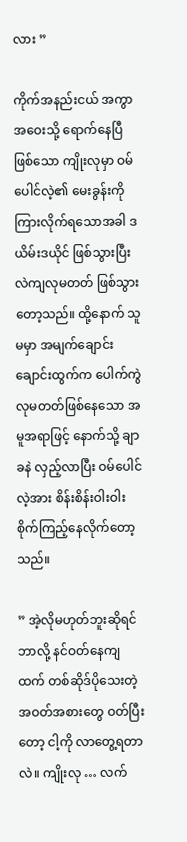လား ”

ကိုက်အနည်းငယ် အကွာအဝေးသို့ ရောက်နေပြီဖြစ်သော ကျိုးလုမှာ ဝမ်ပေါင်လဲ့၏ မေးခွန်းကို ကြားလိုက်ရသောအခါ ဒယိမ်းဒယိုင် ဖြစ်သွားပြီး လဲကျလုမတတ် ဖြစ်သွားတော့သည်။ ထို့နောက် သူမမှာ အမျက်ချောင်းချောင်းထွက်က ပေါက်ကွဲလုမတတ်ဖြစ်နေသော အမူအရာဖြင့် နောက်သို့ ချာခနဲ လှည့်လာပြီး ဝမ်ပေါင်လဲ့အား စိန်းစိန်းဝါးဝါး စိုက်ကြည့်နေလိုက်တော့သည်။

” အဲ့လိုမဟုတ်ဘူးဆိုရင် ဘာလို့ နင်ဝတ်နေကျထက် တစ်ဆိုဒ်ပိုသေးတဲ့ အဝတ်အစားတွေ ဝတ်ပြီးတော့ ငါ့ကို လာ‌တွေ့ရတာလဲ။ ကျိုးလု … လက်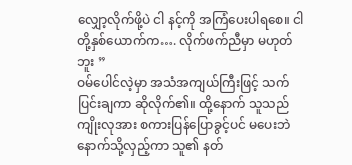လျှော့လိုက်ဖို့ပဲ ငါ နင့်ကို အကြံပေးပါရစေ။ ငါတို့နှစ်ယောက်က…. လိုက်ဖက်ညီမှာ မဟုတ်ဘူး ”
ဝမ်ပေါင်လဲ့မှာ အသံအကျယ်ကြီးဖြင့် သက်ပြင်းချကာ ဆိုလိုက်၏။ ထို့နောက် သူသည် ကျိုးလုအား စကားပြန်ပြောခွင့်ပင် မပေးဘဲ နောက်သို့လှည့်ကာ သူ၏ နတ်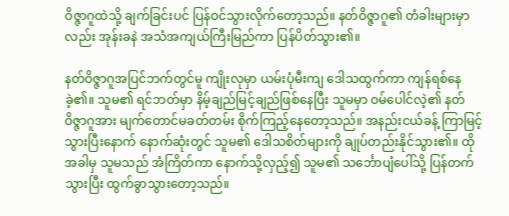ဝိဇ္ဇာဂူထဲသို့ ချက်ခြင်းပင် ပြန်ဝင်သွားလိုက်တော့သည်။ နတ်ဝိဇ္ဇာဂူ၏ တံခါးများမှာလည်း အုန်းခနဲ အသံအကျယ်ကြီးမြည်ကာ ပြန်ပိတ်သွား၏။

နတ်ဝိဇ္ဇာဂူအပြင်ဘက်တွင်မူ ကျိုးလုမှာ ယမ်းပုံမီးကျ ဒေါသထွက်ကာ ကျန်ရစ်နေခဲ့၏။ သူမ၏ ရင်ဘတ်မှာ နိမ့်ချည်မြင့်ချည်ဖြစ်နေပြီး သူမမှာ ဝမ်ပေါင်လဲ့၏ နတ်ဝိဇ္ဇာဂူအား မျက်တောင်မခတ်တမ်း စိုက်ကြည့်နေတော့သည်။ အနည်းငယ်ခန့် ကြာမြင့်သွားပြီးနောက် နောက်ဆုံးတွင် သူမ၏ ဒေါသစိတ်များကို ချုပ်တည်းနိုင်သွား၏။ ထိုအခါမှ သူမသည် အံကြိတ်ကာ နောက်သို့လှည့်၍ သူမ၏ သင်္ဘောပျံပေါ်သို့ ပြန်တက်သွားပြီး ထွက်ခွာသွားတော့သည်။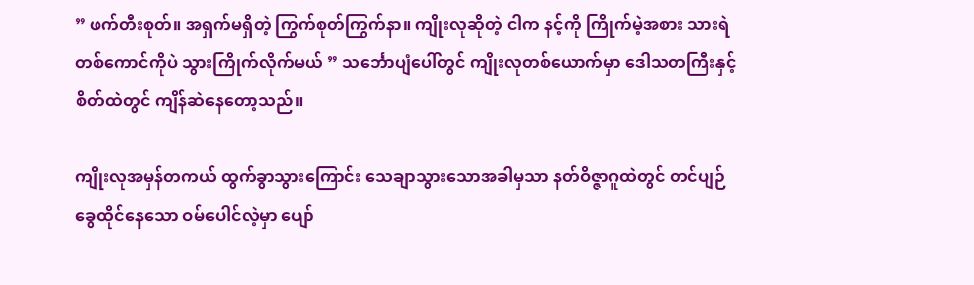” ဖက်တီးစုတ်။ အရှက်မရှိတဲ့ ကြွက်စုတ်ကြွက်နာ။ ကျိုးလုဆိုတဲ့ ငါက နင့်ကို ကြိုက်မဲ့အစား သားရဲတစ်ကောင်ကိုပဲ သွားကြိုက်လိုက်မယ် ” သင်္ဘောပျံပေါ်တွင် ကျိုးလုတစ်ယောက်မှာ ဒေါသတကြီးနှင့် စိတ်ထဲတွင် ကျိန်ဆဲနေတော့သည်။

ကျိုးလုအမှန်တကယ် ထွက်ခွာသွားကြောင်း သေချာသွားသောအခါမှသာ နတ်ဝိဇ္ဇာဂူထဲတွင် တင်ပျဉ်ခွေထိုင်နေသော ဝမ်ပေါင်လဲ့မှာ ပျော်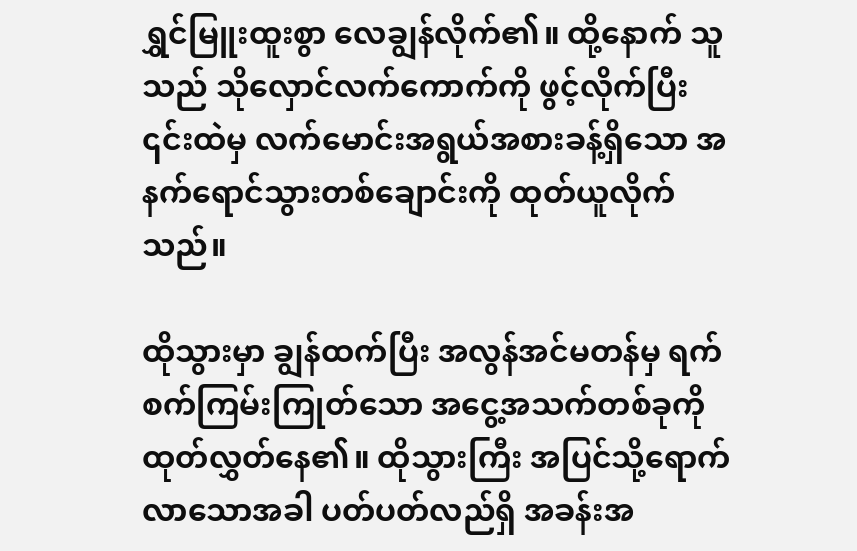ရွှင်မြူးထူးစွာ လေချွန်လိုက်၏။ ထို့နောက် သူသည် သိုလှောင်လက်ကောက်ကို ဖွင့်လိုက်ပြီး ၎င်းထဲမှ လက်မောင်းအရွယ်အစားခန့်ရှိသော အနက်ရောင်သွားတစ်ချောင်းကို ထုတ်ယူလိုက်သည်။

ထိုသွားမှာ ချွန်ထက်ပြီး အလွန်အင်မတန်မှ ရက်စက်ကြမ်းကြုတ်သော အငွေ့အသက်တစ်ခုကို ထုတ်လွှတ်နေ၏။ ထိုသွားကြီး အပြင်သို့ရောက်လာသောအခါ ပတ်ပတ်လည်ရှိ အခန်းအ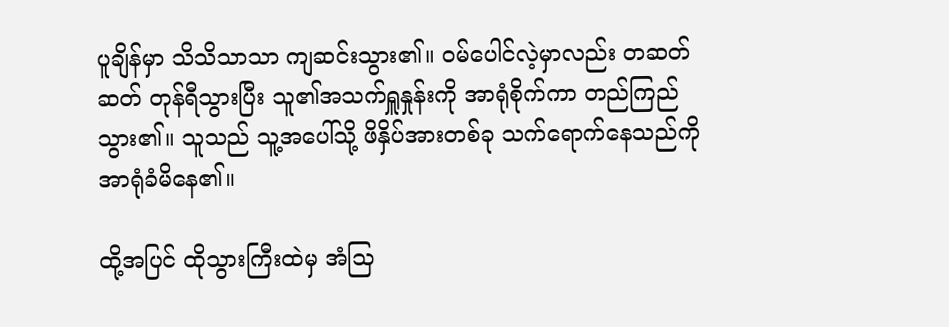ပူချိန်မှာ သိသိသာသာ ကျဆင်းသွား၏။ ဝမ်ပေါင်လဲ့မှာလည်း တဆတ်ဆတ် တုန်ရီသွားပြီး သူ၏အသက်ရှူနှုန်းကို အာရုံစိုက်ကာ တည်ကြည်သွား၏။ သူသည် သူ့အပေါ်သို့ ဖိနှိပ်အားတစ်ခု သက်ရောက်နေသည်ကို အာရုံခံမိနေ၏။

ထို့အပြင် ထိုသွားကြီးထဲမှ အံသြ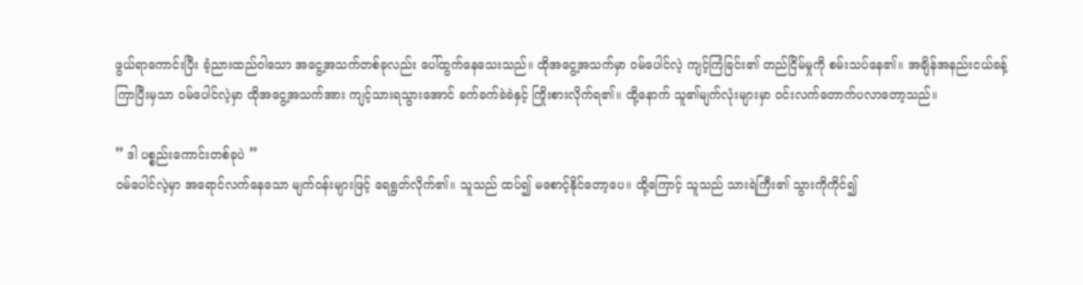ဖွယ်ရာကောင်းပြီး ခံ့ညားထည်ဝါသော အငွေ့အသက်တစ်ခုလည်း ပေါ်ထွက်နေသေးသည်။ ထိုအငွေ့အသက်မှာ ဝမ်ပေါင်လဲ့ ကျင့်ကြံခြင်း၏ တည်ငြိမ်မှုကို စမ်းသပ်နေ၏။ အချိန်အနည်းငယ်ခန့် ကြာပြီးမှသာ ဝမ်ပေါင်လဲ့မှာ ထိုအငွေ့အသက်အား ကျင့်သားရသွားအောင် ခက်ခက်ခဲခဲနှင့် ကြိုးစားလိုက်ရ၏။ ထို့နောက် သူ၏မျက်လုံးများမှာ ဝင်းလက်တောက်ပလာတော့သည်။

” ဒါ ပစ္စည်းကောင်းတစ်ခုပဲ ”
ဝမ်ပေါင်လဲ့မှာ အရောင်လက်နေသော မျက်ဝန်းများဖြင့် ရေရွတ်လိုက်၏။ သူသည် ထပ်၍ မစောင့်နိုင်တော့ပေ။ ထို့ကြောင့် သူသည် သားရဲကြီး၏ သွားကိုကိုင်၍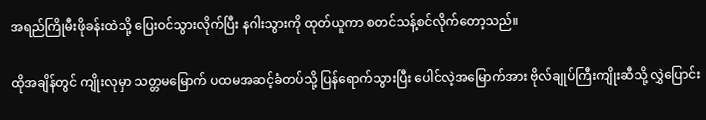အရည်ကြိုမီးဖိုခန်းထဲသို့ ပြေးဝင်သွားလိုက်ပြီး နဂါးသွားကို ထုတ်ယူကာ စတင်သန့်စင်လိုက်တော့သည်။

ထိုအချိန်တွင် ကျိုးလုမှာ သတ္တမမြောက် ပထမအဆင့်ခံတပ်သို့ ပြန်ရောက်သွားပြီး ပေါင်လဲ့အမြောက်အား ဗိုလ်ချုပ်ကြီးကျိုးဆီသို့ လွှဲပြောင်း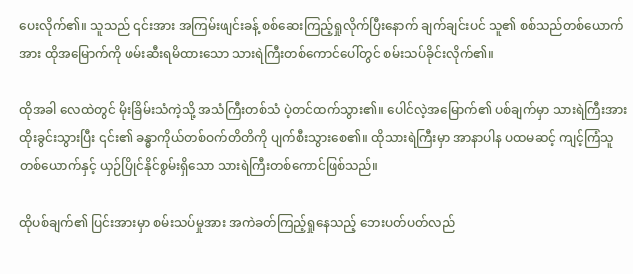ပေးလိုက်၏။ သူသည် ၎င်းအား အကြမ်းဖျင်းခန့် စစ်ဆေးကြည့်ရှုလိုက်ပြီးနောက် ချက်ချင်းပင် သူ၏ စစ်သည်တစ်ယောက်အား ထိုအမြောက်ကို ဖမ်းဆီးရမိထားသော သားရဲကြီးတစ်ကောင်ပေါ်တွင် စမ်းသပ်ခိုင်းလိုက်၏။

ထိုအခါ လေထဲတွင် မိုးခြိမ်းသံကဲ့သို့ အသံကြီးတစ်သံ ပဲ့တင်ထက်သွား၏။ ပေါင်လဲ့အမြောက်၏ ပစ်ချက်မှာ သားရဲကြီးအား ထိုးခွင်းသွားပြီး ၎င်း၏ ခန္ဓာကိုယ်တစ်ဝက်တိတိကို ပျက်စီးသွားစေ၏။ ထိုသားရဲကြီးမှာ အာနာပါန ပထမဆင့် ကျင့်ကြံသူတစ်ယောက်နှင့် ယှဉ်ပြိုင်နိုင်စွမ်းရှိသော သားရဲကြီးတစ်ကောင်ဖြစ်သည်။

ထိုပစ်ချက်၏ ပြင်းအားမှာ စမ်းသပ်မှုအား အကဲခတ်ကြည့်ရှုနေသည့် ဘေးပတ်ပတ်လည်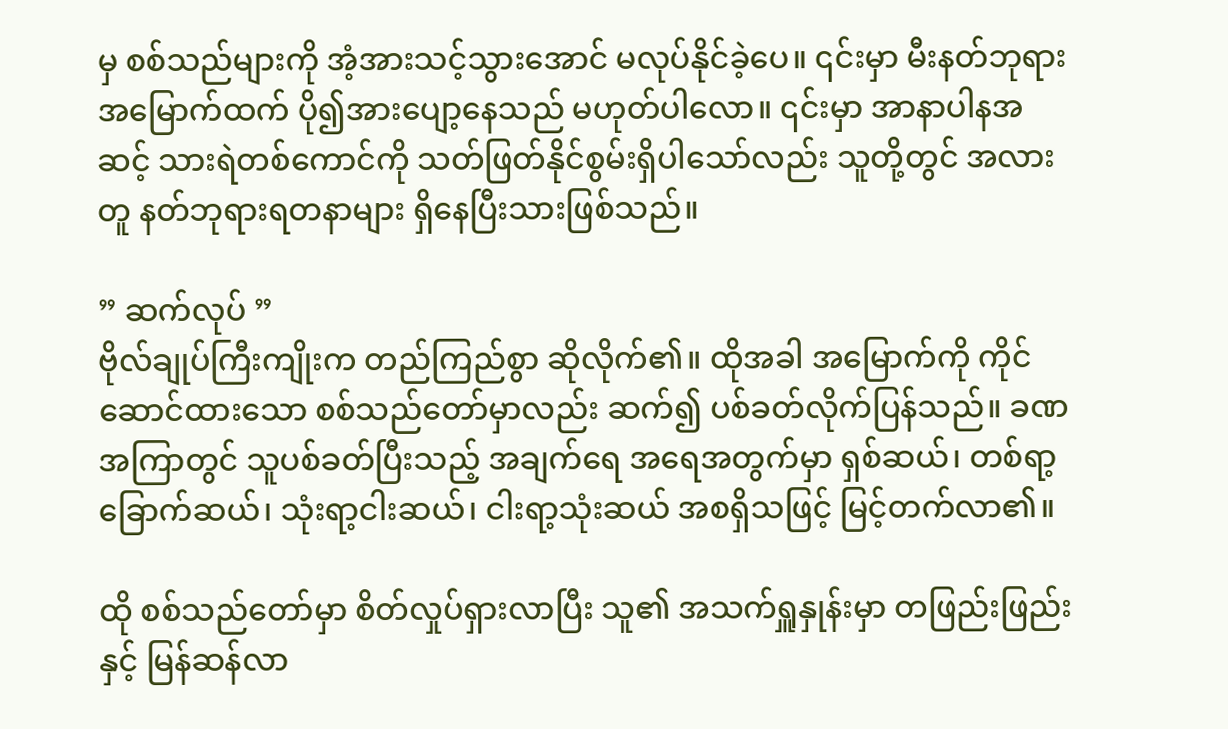မှ စစ်သည်များကို အံ့အားသင့်သွားအောင် မလုပ်နိုင်ခဲ့ပေ။ ၎င်းမှာ မီးနတ်ဘုရားအမြောက်ထက် ပို၍အားပျော့နေသည် မဟုတ်ပါလော။ ၎င်းမှာ အာနာပါနအဆင့် သားရဲတစ်ကောင်ကို သတ်ဖြတ်နိုင်စွမ်းရှိပါသော်လည်း သူတို့တွင် အလားတူ နတ်ဘုရားရတနာများ ရှိနေပြီးသားဖြစ်သည်။

” ဆက်လုပ် ”
ဗိုလ်ချုပ်ကြီးကျိုးက တည်ကြည်စွာ ဆိုလိုက်၏။ ထိုအခါ အမြောက်ကို ကိုင်ဆောင်ထားသော စစ်သည်တော်မှာလည်း ဆက်၍ ပစ်ခတ်လိုက်ပြန်သည်။ ခဏအကြာတွင် သူပစ်ခတ်ပြီးသည့် အချက်ရေ အရေအတွက်မှာ ရှစ်ဆယ်၊ တစ်ရာ့ခြောက်ဆယ်၊ သုံးရာ့ငါးဆယ်၊ ငါးရာ့သုံးဆယ် အစရှိသဖြင့် မြင့်တက်လာ၏။

ထို စစ်သည်တော်မှာ စိတ်လှုပ်ရှားလာပြီး သူ၏ အသက်ရှူနှုန်းမှာ တဖြည်းဖြည်းနှင့် မြန်ဆန်လာ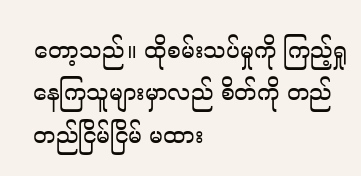တော့သည်။ ထိုစမ်းသပ်မှုကို ကြည့်ရှုနေကြသူများမှာလည် စိတ်ကို တည်တည်ငြိမ်ငြိမ် မထား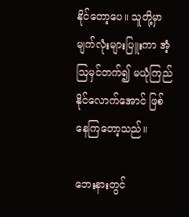နိုင်တော့ပေ။ သူတို့မှာ မျက်လုံးများပြူးကာ အံ့ဩမှင်တက်၍ မယုံကြည်နိုင်လောက်အောင် ဖြစ်နေကြတော့သည်။

ဘေးနားတွင်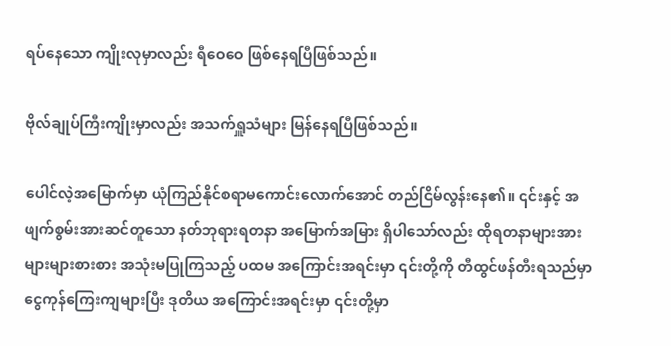ရပ်နေသော ကျိုးလုမှာလည်း ရီဝေဝေ ဖြစ်နေရပြီဖြစ်သည်။

ဗိုလ်ချုပ်ကြီးကျိုးမှာလည်း အသက်ရှူသံများ မြန်နေရပြီဖြစ်သည်။

ပေါင်လဲ့အမြောက်မှာ ယုံကြည်နိုင်စရာမကောင်းလောက်အောင် တည်ငြိမ်လွန်းနေ၏။ ၎င်းနှင့် အဖျက်စွမ်းအားဆင်တူသော နတ်ဘုရားရတနာ အမြောက်အမြား ရှိပါသော်လည်း ထိုရတနာများအား များများစားစား အသုံးမပြုကြသည့် ပထမ အကြောင်းအရင်းမှာ ၎င်းတို့ကို တီထွင်ဖန်တီးရသည်မှာ ငွေကုန်ကြေးကျများပြီး ဒုတိယ အကြောင်းအရင်းမှာ ၎င်းတို့မှာ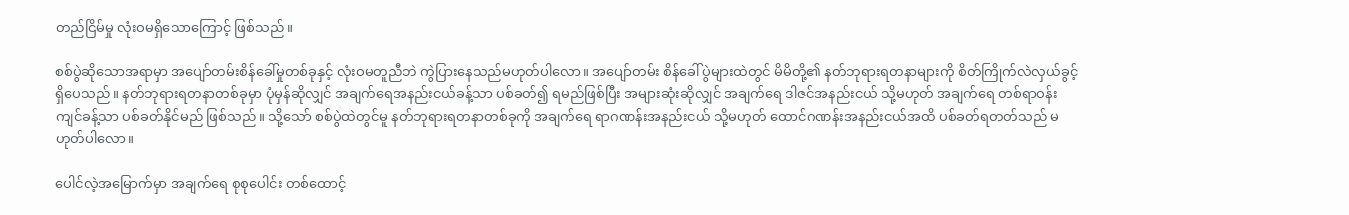တည်ငြိမ်မှု လုံးဝမရှိသောကြောင့် ဖြစ်သည်။

စစ်ပွဲဆိုသောအရာမှာ အပျော်တမ်းစိန်ခေါ်မှုတစ်ခုနှင့် လုံးဝမတူညီဘဲ ကွဲပြားနေသည်မဟုတ်ပါလော။ အပျော်တမ်း စိန်ခေါ်ပွဲများထဲတွင် မိမိတို့၏ နတ်ဘုရားရတနာများကို စိတ်ကြိုက်လဲလှယ်ခွင့် ရှိပေသည်။ နတ်ဘုရားရတနာတစ်ခုမှာ ပုံမှန်ဆိုလျှင် အချက်ရေအနည်းငယ်ခန့်သာ ပစ်ခတ်၍ ရမည်ဖြစ်ပြီး အများဆုံးဆိုလျှင် အချက်ရေ ဒါဇင်အနည်းငယ် သို့မဟုတ် အချက်ရေ တစ်ရာဝန်းကျင်ခန့်သာ ပစ်ခတ်နိုင်မည် ဖြစ်သည်။ သို့သော် စစ်ပွဲထဲတွင်မူ နတ်ဘုရားရတနာတစ်ခုကို အချက်ရေ ရာဂဏန်းအနည်းငယ် သို့မဟုတ် ထောင်ဂဏန်းအနည်းငယ်အထိ ပစ်ခတ်ရတတ်သည် မဟုတ်ပါလော။

ပေါင်လဲ့အမြောက်မှာ အချက်ရေ စုစုပေါင်း တစ်ထောင့်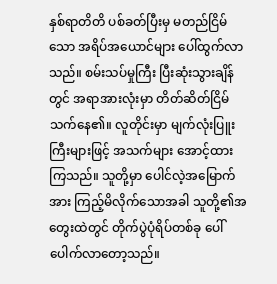နှစ်ရာတိတိ ပစ်ခတ်ပြီးမှ မတည်ငြိမ်သော အရိပ်အယောင်များ ပေါ်ထွက်လာသည်။ စမ်းသပ်မှုကြီး ပြီးဆုံးသွားချိန်တွင် အရာအားလုံးမှာ တိတ်ဆိတ်ငြိမ်သက်နေ၏။ လူတိုင်းမှာ မျက်လုံးပြူးကြီးများဖြင့် အသက်များ အောင့်ထားကြသည်။ သူတို့မှာ ပေါင်လဲ့အမြောက်အား ကြည့်မိလိုက်သောအခါ သူတို့၏အတွေးထဲတွင် တိုက်ပွဲပုံရိပ်တစ်ခု ပေါ်ပေါက်လာတော့သည်။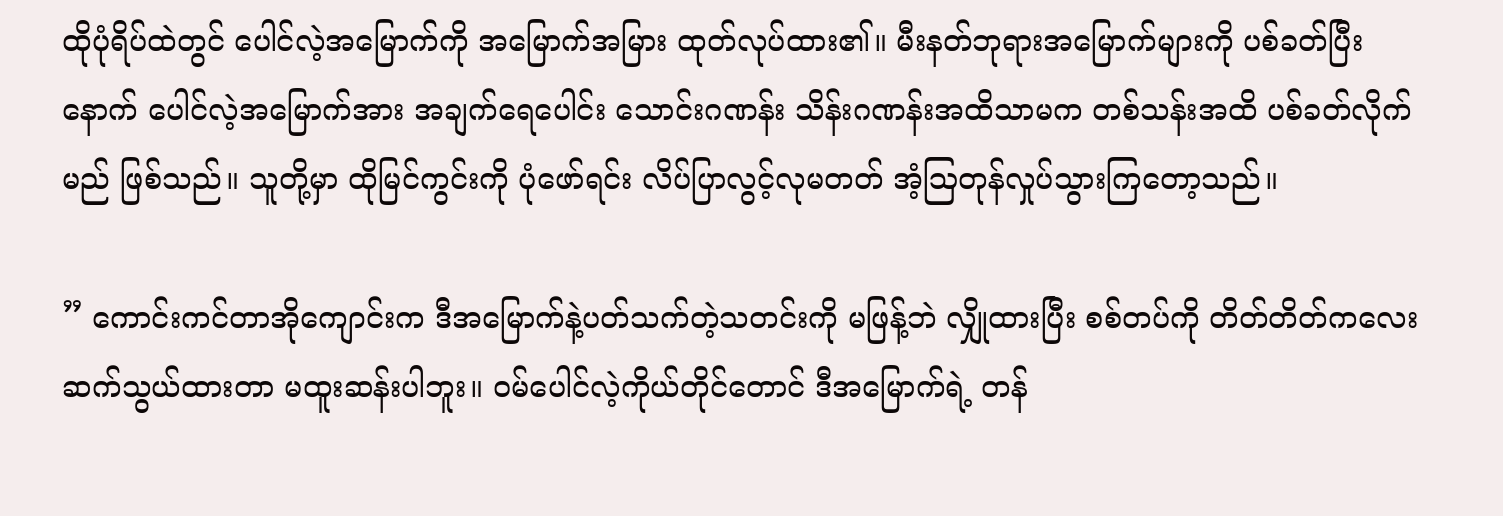ထိုပုံရိပ်ထဲတွင် ပေါင်လဲ့အမြောက်ကို အမြောက်အမြား ထုတ်လုပ်ထား၏။ မီးနတ်ဘုရားအမြောက်များကို ပစ်ခတ်ပြီးနောက် ပေါင်လဲ့အမြောက်အား အချက်ရေပေါင်း သောင်းဂဏန်း သိန်းဂဏန်းအထိသာမက တစ်သန်းအထိ ပစ်ခတ်လိုက်မည် ဖြစ်သည်။ သူတို့မှာ ထိုမြင်ကွင်းကို ပုံဖော်ရင်း လိပ်ပြာလွင့်လုမတတ် အံ့ဩတုန်လှုပ်သွားကြတော့သည်။

” ကောင်းကင်တာအိုကျောင်းက ဒီအမြောက်နဲ့ပတ်သက်တဲ့သတင်းကို မဖြန့်ဘဲ လျှိုထားပြီး စစ်တပ်ကို တိတ်တိတ်ကလေး ဆက်သွယ်ထားတာ မထူးဆန်းပါဘူး။ ဝမ်ပေါင်လဲ့ကိုယ်တိုင်တောင် ဒီအမြောက်ရဲ့ တန်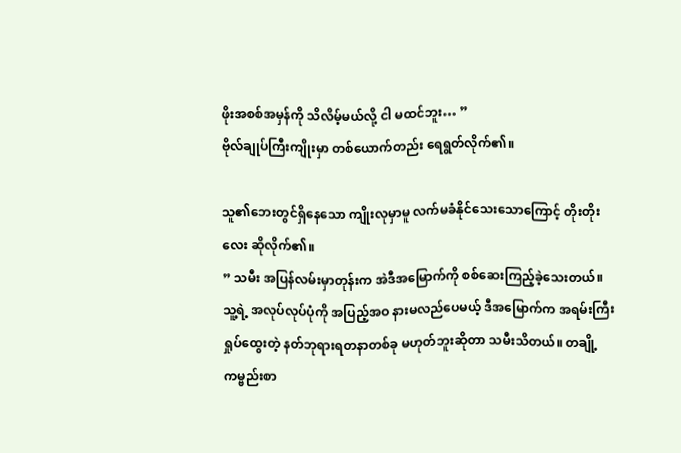ဖိုးအစစ်အမှန်ကို သိလိမ့်မယ်လို့ ငါ မထင်ဘူး… ”
ဗိုလ်ချုပ်ကြီးကျိုးမှာ တစ်ယောက်တည်း ရေရွတ်လိုက်၏။

သူ၏ဘေးတွင်ရှိနေသော ကျိုးလုမှာမူ လက်မခံနိုင်သေးသောကြောင့် တိုးတိုးလေး ဆိုလိုက်၏။
” သမီး အပြန်လမ်းမှာတုန်းက အဲဒီအမြောက်ကို စစ်ဆေးကြည့်ခဲ့သေးတယ်။ သူ့ရဲ့ အလုပ်လုပ်ပုံကို အပြည့်အဝ နားမလည်ပေမယ့် ဒီအမြောက်က အရမ်းကြီး ရှုပ်ထွေးတဲ့ နတ်ဘုရားရတနာတစ်ခု မဟုတ်ဘူးဆိုတာ သမီးသိတယ်။ တချို့ ကမ္ဗည်းစာ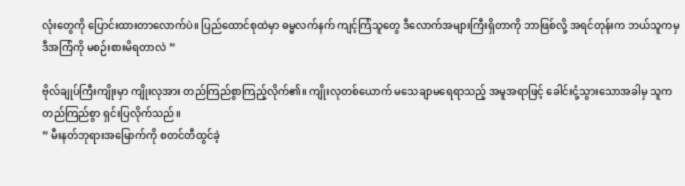လုံးတွေကို ပြောင်းထားတာလောက်ပဲ။ ပြည်ထောင်စုထဲမှာ ဓမ္မလက်နက် ကျင့်ကြံသူတွေ ဒီလောက်အများကြီးရှိတာကို ဘာဖြစ်လို့ အရင်တုန်းက ဘယ်သူကမှ ဒီအကြံကို မစဉ်းစားမိရတာလဲ ”

ဗိုလ်ချုပ်ကြီးကျိုးမှာ ကျိုးလုအား တည်ကြည်စွာကြည့်လိုက်၏။ ကျိုးလုတစ်ယောက် မသေချာမရေရာသည့် အမူအရာဖြင့် ခေါင်းငုံ့သွားသောအခါမှ သူက တည်ကြည်စွာ ရှင်းပြလိုက်သည်။
” မီးနတ်ဘုရားအမြောက်ကို စတင်တီထွင်ခဲ့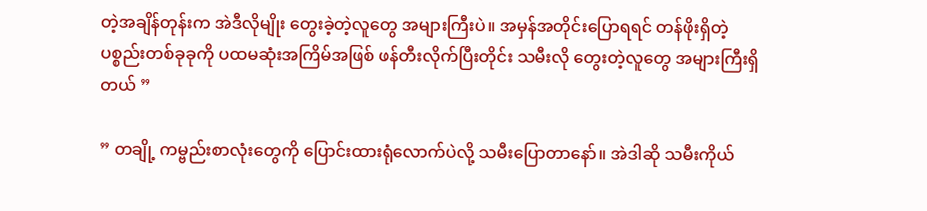တဲ့အချိန်တုန်းက အဲဒီလိုမျိုး တွေးခဲ့တဲ့လူတွေ အများကြီးပဲ။ အမှန်အတိုင်းပြောရရင် တန်ဖိုးရှိတဲ့ ပစ္စည်းတစ်ခုခုကို ပထမဆုံးအကြိမ်အဖြစ် ဖန်တီးလိုက်ပြီးတိုင်း သမီးလို တွေးတဲ့လူတွေ အများကြီးရှိတယ် ”

” တချို့ ကမ္ဗည်းစာလုံးတွေကို ပြောင်းထားရုံလောက်ပဲလို့ သမီးပြောတာနော်။ အဲဒါဆို သမီးကိုယ်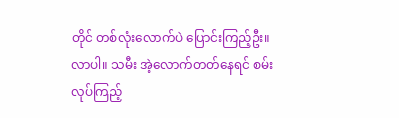တိုင် တစ်လုံးလောက်ပဲ ပြောင်းကြည့်‌ဦး။ လာပါ။ သမီး အဲ့လောက်တတ်နေရင် စမ်းလုပ်ကြည့်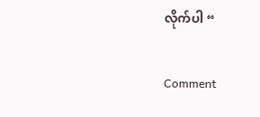လိုက်ပါ “

Comment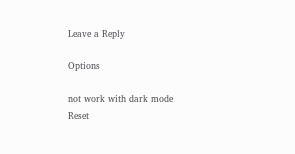Leave a Reply

Options

not work with dark mode
Reset